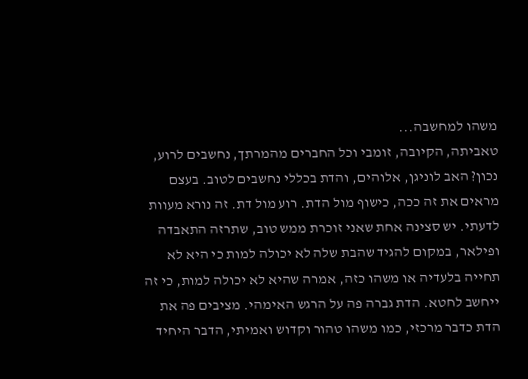משהו למחשבה...
טאביתה, הקיובה, זומבי וכל החברים מהמרתך, נחשבים לרוע, נכון? האב לוניגן, אלוהים, והדת בכללי נחשבים לטוב. בעצם מראים את זה ככה, כישוף מול הדת. רוע מול דת. זה נורא מעוות לדעתי. יש סצינה אחת שאני זוכרת ממש טוב, שתרזה התאבדה ופילאר, במקום להגיד שהבת שלה לא יכולה למות כי היא לא תחייה בלעדיה או משהו כזה, אמרה שהיא לא יכולה למות, כי זה ייחשב לחטא. הדת גברה פה על הרגש האימהי. מציבים פה את הדת כדבר מרכזי, כמו משהו טהור וקדוש ואמיתי, הדבר היחיד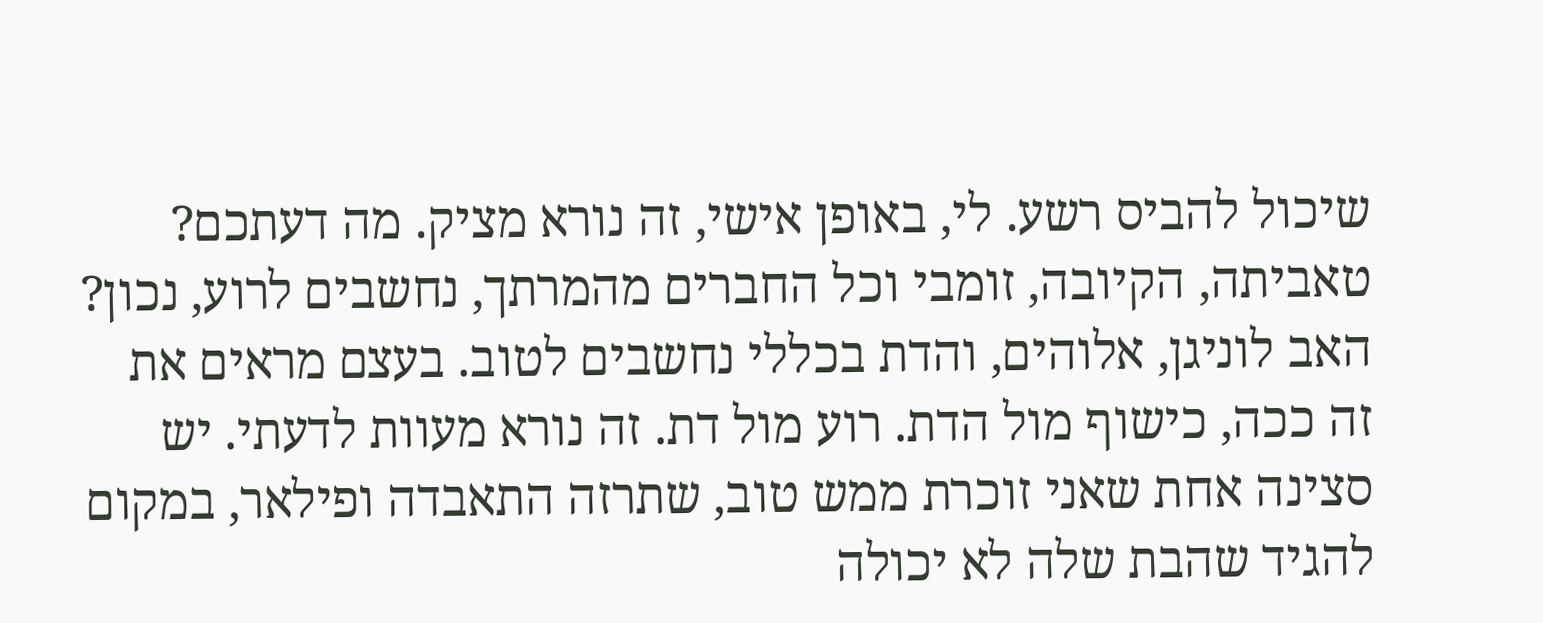שיכול להביס רשע. לי, באופן אישי, זה נורא מציק. מה דעתכם?
טאביתה, הקיובה, זומבי וכל החברים מהמרתך, נחשבים לרוע, נכון? האב לוניגן, אלוהים, והדת בכללי נחשבים לטוב. בעצם מראים את זה ככה, כישוף מול הדת. רוע מול דת. זה נורא מעוות לדעתי. יש סצינה אחת שאני זוכרת ממש טוב, שתרזה התאבדה ופילאר, במקום להגיד שהבת שלה לא יכולה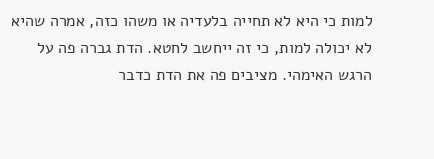למות כי היא לא תחייה בלעדיה או משהו כזה, אמרה שהיא לא יכולה למות, כי זה ייחשב לחטא. הדת גברה פה על הרגש האימהי. מציבים פה את הדת כדבר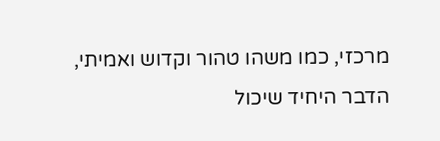מרכזי, כמו משהו טהור וקדוש ואמיתי, הדבר היחיד שיכול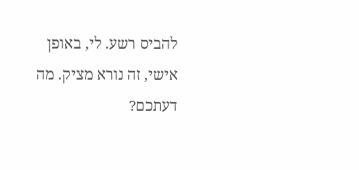להביס רשע. לי, באופן אישי, זה נורא מציק. מה דעתכם?